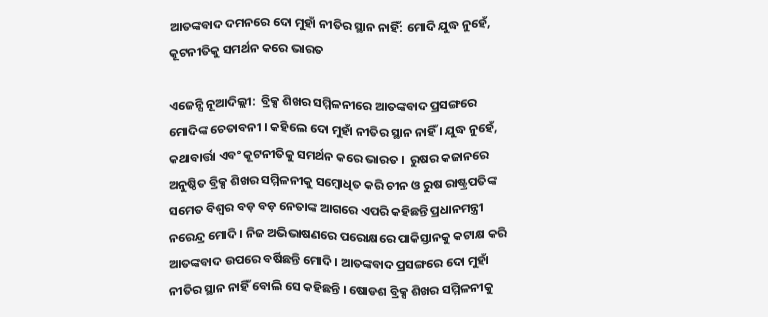ଆତଙ୍କବାଦ ଦମନରେ ଦୋ ମୁହାଁ ନୀତିର ସ୍ଥାନ ନାହିଁ: ମୋଦି ଯୁଦ୍ଧ ନୁହେଁ, କୂଟନୀତିକୁ ସମର୍ଥନ କରେ ଭାରତ

ଏଜେନ୍ସି ନୂଆଦିଲ୍ଲୀ:  ବ୍ରିକ୍ସ ଶିଖର ସମ୍ମିଳନୀରେ ଆତଙ୍କବାଦ ପ୍ରସଙ୍ଗରେ ମୋଦିଙ୍କ ଚେତାବନୀ । କହିଲେ ଦୋ ମୁହାଁ ନୀତିର ସ୍ଥାନ ନାହିଁ । ଯୁଦ୍ଧ ନୁହେଁ, କଥାବାର୍ତ୍ତା ଏବଂ କୂଟନୀତିକୁ ସମର୍ଥନ କରେ ଭାରତ ।  ରୁଷର କଜାନରେ ଅନୁଷ୍ଠିତ ବ୍ରିକ୍ସ ଶିଖର ସମ୍ମିଳନୀକୁ ସମ୍ବୋଧିତ କରି ଚୀନ ଓ ରୁଷ ରାଷ୍ଟ୍ରପତିଙ୍କ ସମେତ ବିଶ୍ୱର ବଡ଼ ବଡ଼ ନେତାଙ୍କ ଆଗରେ ଏପରି କହିଛନ୍ତି ପ୍ରଧାନମନ୍ତ୍ରୀ ନରେନ୍ଦ୍ର ମୋଦି । ନିଜ ଅଭିଭାଷଣରେ ପରୋକ୍ଷରେ ପାକିସ୍ତାନକୁ କଟାକ୍ଷ କରି ଆତଙ୍କବାଦ ଉପରେ ବର୍ଷିଛନ୍ତି ମୋଦି । ଆତଙ୍କବାଦ ପ୍ରସଙ୍ଗରେ ଦୋ ମୁହାଁ ନୀତିର ସ୍ଥାନ ନାହିଁ ବୋଲି ସେ କହିଛନ୍ତି । ଷୋଡଶ ବ୍ରିକ୍ସ ଶିଖର ସମ୍ମିଳନୀକୁ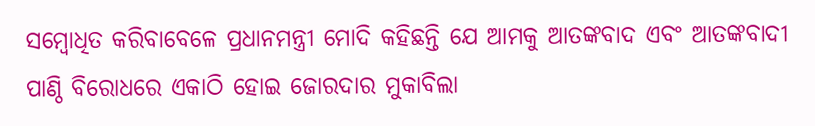ସମ୍ବୋଧିତ କରିବାବେଳେ ପ୍ରଧାନମନ୍ତ୍ରୀ ମୋଦି କହିଛନ୍ତି ଯେ ଆମକୁ ଆତଙ୍କବାଦ ଏବଂ ଆତଙ୍କବାଦୀ ପାଣ୍ଠି ବିରୋଧରେ ଏକାଠି ହୋଇ ଜୋରଦାର ମୁକାବିଲା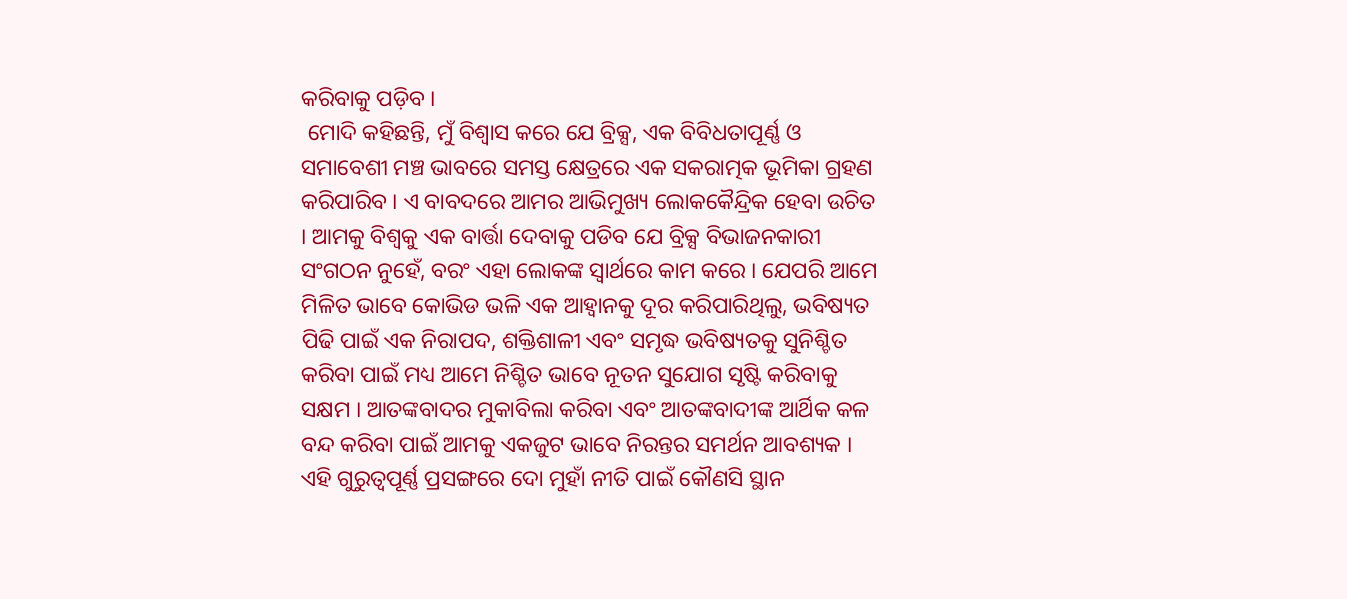କରିବାକୁ ପଡ଼ିବ ।
 ମୋଦି କହିଛନ୍ତି, ମୁଁ ବିଶ୍ୱାସ କରେ ଯେ ବ୍ରିକ୍ସ, ଏକ ବିବିଧତାପୂର୍ଣ୍ଣ ଓ ସମାବେଶୀ ମଞ୍ଚ ଭାବରେ ସମସ୍ତ କ୍ଷେତ୍ରରେ ଏକ ସକରାତ୍ମକ ଭୂମିକା ଗ୍ରହଣ କରିପାରିବ । ଏ ବାବଦରେ ଆମର ଆଭିମୁଖ୍ୟ ଲୋକକୈନ୍ଦ୍ରିକ ହେବା ଉଚିତ । ଆମକୁ ବିଶ୍ୱକୁ ଏକ ବାର୍ତ୍ତା ଦେବାକୁ ପଡିବ ଯେ ବ୍ରିକ୍ସ ବିଭାଜନକାରୀ ସଂଗଠନ ନୁହେଁ, ବରଂ ଏହା ଲୋକଙ୍କ ସ୍ୱାର୍ଥରେ କାମ କରେ । ଯେପରି ଆମେ ମିଳିତ ଭାବେ କୋଭିଡ ଭଳି ଏକ ଆହ୍ୱାନକୁ ଦୂର କରିପାରିଥିଲୁ, ଭବିଷ୍ୟତ ପିଢି ପାଇଁ ଏକ ନିରାପଦ, ଶକ୍ତିଶାଳୀ ଏବଂ ସମୃଦ୍ଧ ଭବିଷ୍ୟତକୁ ସୁନିଶ୍ଚିତ କରିବା ପାଇଁ ମଧ୍ୟ ଆମେ ନିଶ୍ଚିତ ଭାବେ ନୂତନ ସୁଯୋଗ ସୃଷ୍ଟି କରିବାକୁ ସକ୍ଷମ । ଆତଙ୍କବାଦର ମୁକାବିଲା କରିବା ଏବଂ ଆତଙ୍କବାଦୀଙ୍କ ଆର୍ଥିକ କଳ ବନ୍ଦ କରିବା ପାଇଁ ଆମକୁ ଏକଜୁଟ ଭାବେ ନିରନ୍ତର ସମର୍ଥନ ଆବଶ୍ୟକ । ଏହି ଗୁରୁତ୍ୱପୂର୍ଣ୍ଣ ପ୍ରସଙ୍ଗରେ ଦୋ ମୁହାଁ ନୀତି ପାଇଁ କୌଣସି ସ୍ଥାନ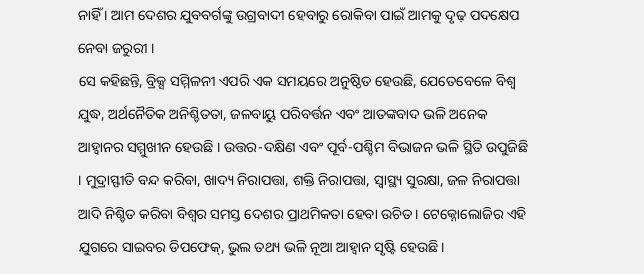ନାହିଁ । ଆମ ଦେଶର ଯୁବବର୍ଗଙ୍କୁ ଉଗ୍ରବାଦୀ ହେବାରୁ ରୋକିବା ପାଇଁ ଆମକୁ ଦୃଢ଼ ପଦକ୍ଷେପ ନେବା ଜରୁରୀ ।
ସେ କହିଛନ୍ତି, ବ୍ରିକ୍ସ ସମ୍ମିଳନୀ ଏପରି ଏକ ସମୟରେ ଅନୁଷ୍ଠିତ ହେଉଛି, ଯେତେବେଳେ ବିଶ୍ୱ ଯୁଦ୍ଧ, ଅର୍ଥନୈତିକ ଅନିଶ୍ଚିତତା, ଜଳବାୟୁ ପରିବର୍ତ୍ତନ ଏବଂ ଆତଙ୍କବାଦ ଭଳି ଅନେକ ଆହ୍ୱାନର ସମ୍ମୁଖୀନ ହେଉଛି । ଉତ୍ତର-ଦକ୍ଷିଣ ଏବଂ ପୂର୍ବ-ପଶ୍ଚିମ ବିଭାଜନ ଭଳି ସ୍ଥିତି ଉପୁଜିଛି । ମୁଦ୍ରାସ୍ଫୀତି ବନ୍ଦ କରିବା, ଖାଦ୍ୟ ନିରାପତ୍ତା, ଶକ୍ତି ନିରାପତ୍ତା, ସ୍ୱାସ୍ଥ୍ୟ ସୁରକ୍ଷା, ଜଳ ନିରାପତ୍ତା ଆଦି ନିଶ୍ଚିତ କରିବା ବିଶ୍ୱର ସମସ୍ତ ଦେଶର ପ୍ରାଥମିକତା ହେବା ଉଚିତ । ଟେକ୍ନୋଲୋଜିର ଏହି ଯୁଗରେ ସାଇବର ଡିପଫେକ୍, ଭୁଲ ତଥ୍ୟ ଭଳି ନୂଆ ଆହ୍ୱାନ ସୃଷ୍ଟି ହେଉଛି ।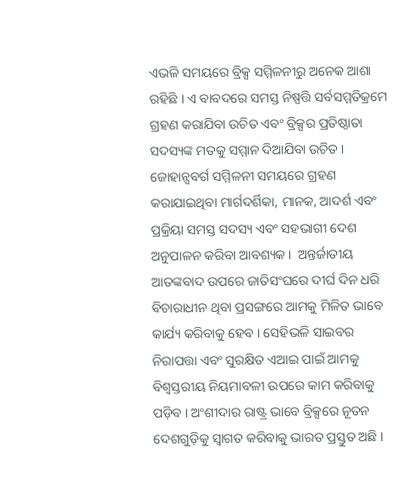ଏଭଳି ସମୟରେ ବ୍ରିକ୍ସ ସମ୍ମିଳନୀରୁ ଅନେକ ଆଶା ରହିଛି । ଏ ବାବଦରେ ସମସ୍ତ ନିଷ୍ପତ୍ତି ସର୍ବସମ୍ମତିକ୍ରମେ ଗ୍ରହଣ କରାଯିବା ଉଚିତ ଏବଂ ବ୍ରିକ୍ସର ପ୍ରତିଷ୍ଠାତା ସଦସ୍ୟଙ୍କ ମତକୁ ସମ୍ମାନ ଦିଆଯିବା ଉଚିତ । ଜୋହାନ୍ସବର୍ଗ ସମ୍ମିଳନୀ ସମୟରେ ଗ୍ରହଣ କରାଯାଇଥିବା ମାର୍ଗଦର୍ଶିକା, ମାନକ, ଆଦର୍ଶ ଏବଂ ପ୍ରକ୍ରିୟା ସମସ୍ତ ସଦସ୍ୟ ଏବଂ ସହଭାଗୀ ଦେଶ ଅନୁପାଳନ କରିବା ଆବଶ୍ୟକ ।  ଅନ୍ତର୍ଜାତୀୟ ଆତଙ୍କବାଦ ଉପରେ ଜାତିସଂଘରେ ଦୀର୍ଘ ଦିନ ଧରି ବିଚାରାଧୀନ ଥିବା ପ୍ରସଙ୍ଗରେ ଆମକୁ ମିଳିତ ଭାବେ କାର୍ଯ୍ୟ କରିବାକୁ ହେବ । ସେହିଭଳି ସାଇବର ନିରାପତ୍ତା ଏବଂ ସୁରକ୍ଷିତ ଏଆଇ ପାଇଁ ଆମକୁ ବିଶ୍ୱସ୍ତରୀୟ ନିୟମାବଳୀ ଉପରେ କାମ କରିବାକୁ ପଡ଼ିବ । ଅଂଶୀଦାର ରାଷ୍ଟ୍ର ଭାବେ ବ୍ରିକ୍ସରେ ନୂତନ ଦେଶଗୁଡ଼ିକୁ ସ୍ୱାଗତ କରିବାକୁ ଭାରତ ପ୍ରସ୍ତୁତ ଅଛି ।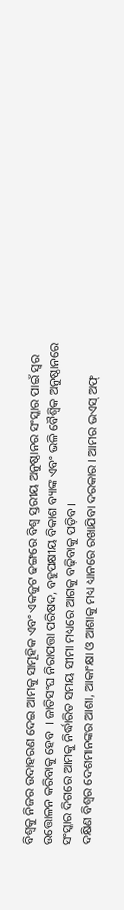ବିଶ୍ୱକୁ ନିଜର ଉଦାହରଣ ଦେଇ ଆମକୁ ସାମୂହିକ ଏବଂ ଏକଜୁଟ ଢଙ୍ଗରେ ବିଶ୍ୱ ସ୍ତରୀୟ ଅନୁଷ୍ଠାନର ସଂସ୍କାର ପାଇଁ ସ୍ୱର ଉତ୍ତୋଳନ କରିବାକୁ ହେବ  । ଜାତିସଂଘ ନିରାପତ୍ତା ପରିଷଦ, ବହୁପକ୍ଷୀୟ ବିକାଶ ବ୍ୟାଙ୍କ ଏବଂ ଭଳି ବୈଶ୍ୱିକ ଅନୁଷ୍ଠାନରେ ସଂସ୍କାର ଦିଗରେ ଆମକୁ ନିର୍ଦ୍ଧାରିତ ସମୟ ସୀମା ମଧ୍ୟରେ ଆଗକୁ ବଢ଼ିବାକୁ ପଡ଼ିବ ।
ଦକ୍ଷିଣ ବିଶ୍ୱର ଦେଶମାନଙ୍କର ଆଶା, ଆକାଂକ୍ଷା ଓ ଆଶାକୁ ମଧ୍ୟ ଧ୍ୟାନରେ ରଖାଯିବା ଦରକାର । ଆମର ଭଏସ୍ ଅଫ୍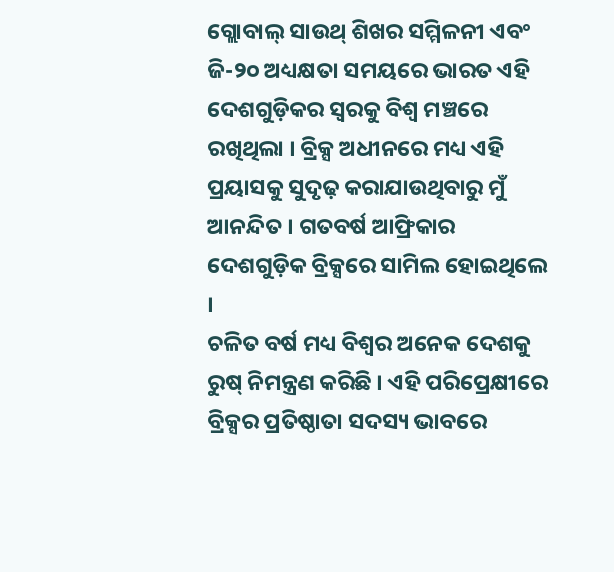ଗ୍ଲୋବାଲ୍ ସାଉଥ୍ ଶିଖର ସମ୍ମିଳନୀ ଏବଂ ଜି-୨୦ ଅଧ୍ୟକ୍ଷତା ସମୟରେ ଭାରତ ଏହି ଦେଶଗୁଡ଼ିକର ସ୍ୱରକୁ ବିଶ୍ୱ ମଞ୍ଚରେ ରଖିଥିଲା । ବ୍ରିକ୍ସ ଅଧୀନରେ ମଧ୍ୟ ଏହି ପ୍ରୟାସକୁ ସୁଦୃଢ଼ କରାଯାଉଥିବାରୁ ମୁଁ ଆନନ୍ଦିତ । ଗତବର୍ଷ ଆଫ୍ରିକାର ଦେଶଗୁଡ଼ିକ ବ୍ରିକ୍ସରେ ସାମିଲ ହୋଇଥିଲେ ।
ଚଳିତ ବର୍ଷ ମଧ୍ୟ ବିଶ୍ୱର ଅନେକ ଦେଶକୁ ରୁଷ୍ ନିମନ୍ତ୍ରଣ କରିଛି । ଏହି ପରିପ୍ରେକ୍ଷୀରେ ବ୍ରିକ୍ସର ପ୍ରତିଷ୍ଠାତା ସଦସ୍ୟ ଭାବରେ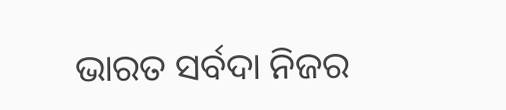ଭାରତ ସର୍ବଦା ନିଜର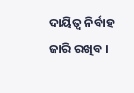ଦାୟିତ୍ୱ ନିର୍ବାହ ଜାରି ରଖିବ ।